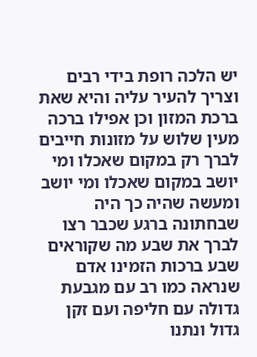יש הלכה רופת בידי רבים וצריך להעיר עליה והיא שאת ברכת המזון וכן אפילו ברכה מעין שלוש על מזונות חייבים לברך רק במקום שאכלו ומי יושב במקום שאכלו ומי יושב ומעשה שהיה כך היה שבחתונה ברגע שכבר רצו לברך את שבע מה שקוראים שבע ברכות הזמינו אדם שנראה כמו רב עם מגבעת גדולה עם חליפה ועם זקן גדול ונתנו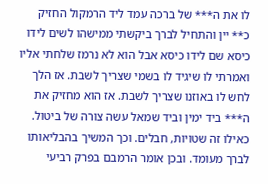לו את ה*** של ברכה עמד ליד הרמקול החזיק כ** יין והתחיל לברך ביקשתי ממישהו לשים לידו כיסא שם לידו כיסא אבל הוא לא נרמז שלחתי אליו ואמרתי לו שיגיד לו בשמי שצריך לשבת. אז הלך לחש לו באוזנו שצריך לשבת. אז הוא מחזיק את ה*** ביד ימין וביד שמאל עשה צורה של ביטול. כאילו זה שטויות, חבלים. וכך המשיך בהבליאותו לברך מעומד. ובכן אומר הרמבם בפרק רביעי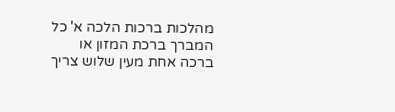מהלכות ברכות הלכה א' כל המברך ברכת המזון או ברכה אחת מעין שלוש צריך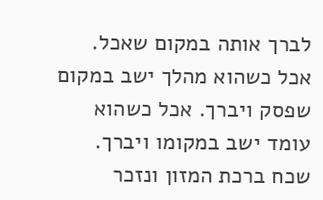לברך אותה במקום שאכל. אכל כשהוא מהלך ישב במקום שפסק ויברך. אכל כשהוא עומד ישב במקומו ויברך. שכח ברכת המזון ונזכר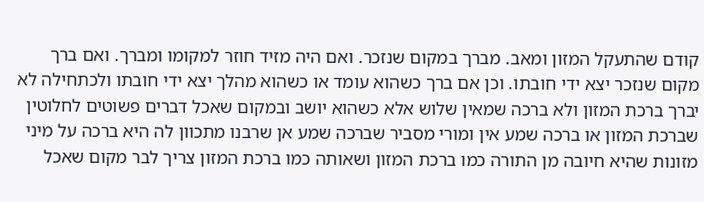קודם שהתעקל המזון ומאב. מברך במקום שנזכר. ואם היה מזיד חוזר למקומו ומברך. ואם ברך מקום שנזכר יצא ידי חובתו. וכן אם ברך כשהוא עומד או כשהוא מהלך יצא ידי חובתו ולכתחילה לא יברך ברכת המזון ולא ברכה שמאין שלוש אלא כשהוא יושב ובמקום שאכל דברים פשוטים לחלוטין שברכת המזון או ברכה שמע אין ומורי מסביר שברכה שמע אן שרבנו מתכוון לה היא ברכה על מיני מזונות שהיא חיובה מן התורה כמו ברכת המזון ושאותה כמו ברכת המזון צריך לבר מקום שאכל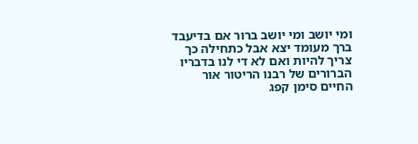ומי יושב ומי יושב ברור אם בדיעבד ברך מעומד יצא אבל כתחילה כך צריך להיות ואם לא די לנו בדבריו הברורים של רבנו הריטור אור החיים סימן קפג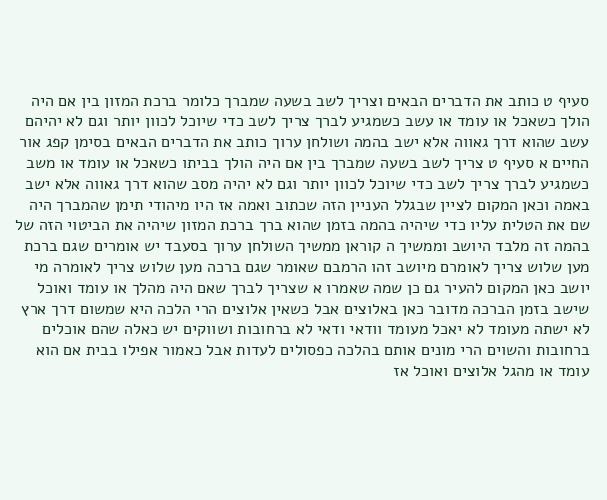סעיף ט כותב את הדברים הבאים וצריך לשב בשעה שמברך כלומר ברכת המזון בין אם היה הולך כשאכל או עומד או עשב כשמגיע לברך צריך לשב כדי שיוכל לכוון יותר וגם לא יהיהם עשב שהוא דרך גאווה אלא ישב בהמה ושולחן ערוך כותב את הדברים הבאים בסימן קפג אור החיים א סעיף ט צריך לשב בשעה שמברך בין אם היה הולך בביתו כשאכל או עומד או משב כשמגיע לברך צריך לשב כדי שיוכל לכוון יותר וגם לא יהיה מסב שהוא דרך גאווה אלא ישב באמה וכאן המקום לציין שבגלל העניין הזה שכתוב ואמה אז היו מיהודי תימן שהמברך היה שם את הטלית עליו כדי שיהיה בהמה בזמן שהוא ברך ברכת המזון שיהיה את הביטוי הזה של בהמה זה מלבד היושב וממשיך ה קוראן ממשיך השולחן ערוך בסעבד יש אומרים שגם ברכת מען שלוש צריך לאומרם מיושב זהו הרמבם שאומר שגם ברכה מען שלוש צריך לאומרה מי יושב כאן המקום להעיר גם כן שמה שאמרו א שצריך לברך שאם היה מהלך או עומד ואוכל שישב בזמן הברכה מדובר כאן באלוצים אבל כשאין אלוצים הרי הלכה היא שמשום דרך ארץ לא ישתה מעומד לא יאכל מעומד וודאי ודאי לא ברחובות ושווקים יש כאלה שהם אוכלים ברחובות והשוים הרי מונים אותם בהלכה כפסולים לעדות אבל כאמור אפילו בבית אם הוא עומד או מהגל אלוצים ואוכל אז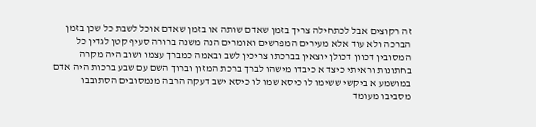זה רקוצים אבל לכתחילה צריך בזמן שאדם שותה או בזמן שאדם אוכל לשבת כל שכן בזמן הברכה ולא עוד אלא מעירים המפרשים ואומרים הנה משנה ברורה סעיף קטן לגדין כל המסובין דכוון דכולן יוצאין בברכתו צריכין לשב ובאמה כמברך עצמו ושוב היה מקרה בחתונות וראיתי כיצד א כיבדו מישהו לברך ברכת המזון וברוך השם עם שבע ברכות היה אדם במושמע א ביקשי ששימו לו כיסא שמו לו כיסא ישב דעקה הרבה מנמסובים הסתובבו מסביבו מעומד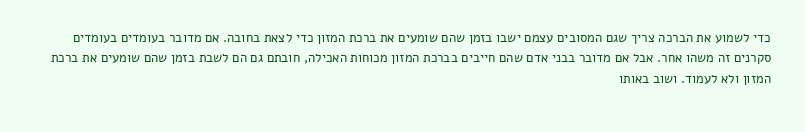כדי לשמוע את הברכה צריך שגם המסובים עצמם ישבו בזמן שהם שומעים את ברכת המזון כדי לצאת בחובה. אם מדובר בעומדים בעומדים סקרנים זה משהו אחר. אבל אם מדובר בבני אדם שהם חייבים בברכת המזון מכוחות האכילה, חובתם גם הם לשבת בזמן שהם שומעים את ברכת המזון ולא לעמוד. ושוב באותו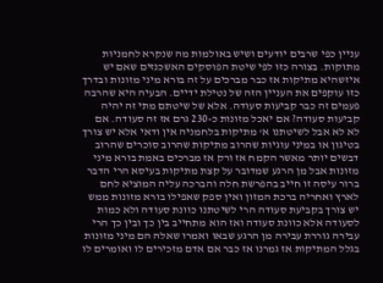עניין כפי שרבים יודעים ושיש באולמות מה שנקרא לחמניות מתוקות. בצורה כזו לפי שיטת הפוסקים האשכנזים שאם יש איזשהיא מתיקות אז כבר מברכים על זה בורא מיני מזונות ובדרך כזו עוקפים את העניין הזה של נטילת ידיים. הבעיה היא שהרבה פעמים זה כבר קביעות סעודה. אלא של שיטתם מתי זה יהיה קביעות סעודה? אם יאכל מזונות כ-230 גרם אז זה סעודה. אם לא לא אבל לשיטתנו א' מתיקות בלחמניה אין ודאי אלא יש צורך בטיגון או במיני עוגיות שהרוב מתיקות שהרוב סוכרים שהרוב דבשים יותר מאשר הקמח אז ורק אז מברכים באמת בורא מיני מזונות אבל מן הרגע שמדובר על קצת מתיקות בעיסא הרי הדבר ברור עיסה זו חייב בהפרשת חלה והברכה עליה המוציא לחם לארץ ואחריה ברכת המזון ואין ספק שאפילו בורא מזונות ממש יש צורך בקביעת סעודה הרי לשיטתנו כוונת סעודה ולא כמות לסעודה אלא כוונת סעודה ואז הוא מתחייב בין כך ובין כך הרי עבירה גוררת עבירה מן הרגע שבאו ואמרו שאלה הם מיני מזונות בגלל המתיקות אז גמרנו אז כבר אם אדם מזכירים לו ואומרים לו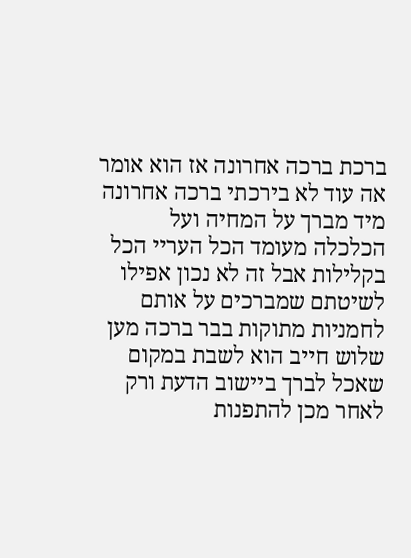ברכת ברכה אחרונה אז הוא אומר אה עוד לא בירכתי ברכה אחרונה מיד מברך על המחיה ועל הכלכלה מעומד הכל העריי הכל בקלילות אבל זה לא נכון אפילו לשיטתם שמברכים על אותם לחמניות מתוקות בבר ברכה מען שלוש חייב הוא לשבת במקום שאכל לברך ביישוב הדעת ורק לאחר מכן להתפנות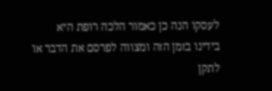לעסקו הנה כן כאמור הלכה רופת היא בידינו בזמן הזה ומצווה לפרסם את הדבר או לתקן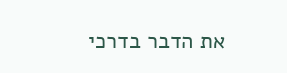את הדבר בדרכי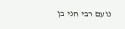נועם רבי חני בן